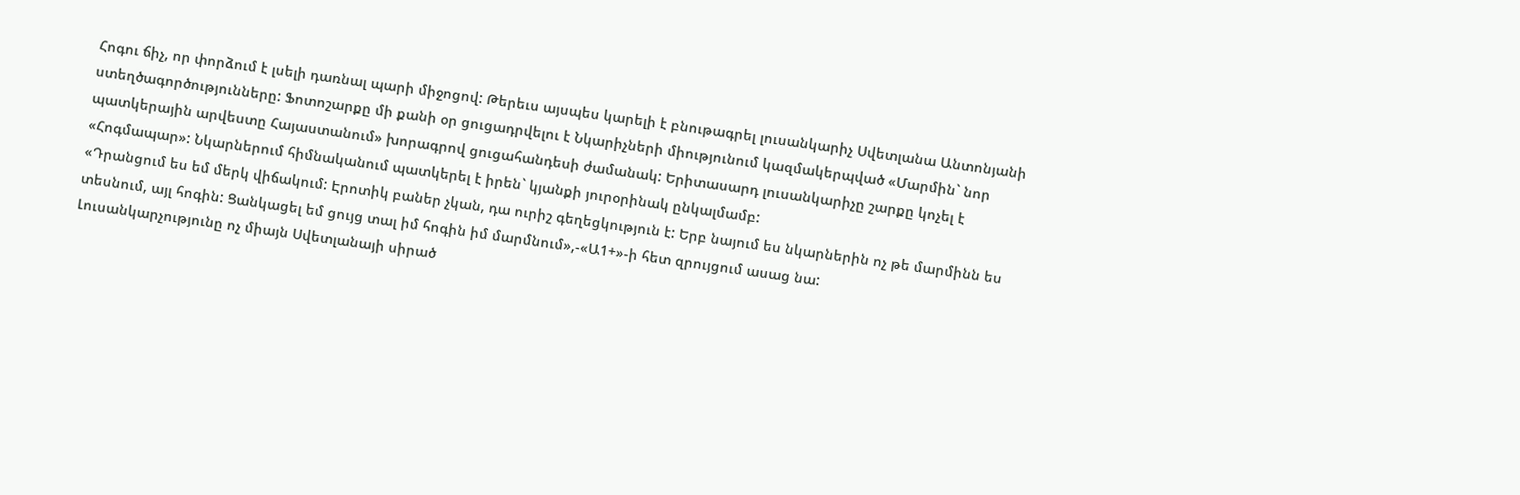Հոգու ճիչ, որ փորձում է լսելի դառնալ պարի միջոցով: Թերեւս այսպես կարելի է բնութագրել լուսանկարիչ Սվետլանա Անտոնյանի ստեղծագործությունները: Ֆոտոշարքը մի քանի օր ցուցադրվելու է Նկարիչների միությունում կազմակերպված «Մարմին` նոր պատկերային արվեստը Հայաստանում» խորագրով ցուցահանդեսի ժամանակ: Երիտասարդ լուսանկարիչը շարքը կոչել է «Հոգմապար»: Նկարներում հիմնականում պատկերել է իրեն` կյանքի յուրօրինակ ընկալմամբ:
«Դրանցում ես եմ մերկ վիճակում: Էրոտիկ բաներ չկան, դա ուրիշ գեղեցկություն է: Երբ նայում ես նկարներին ոչ թե մարմինն ես տեսնում, այլ հոգին: Ցանկացել եմ ցույց տալ իմ հոգին իմ մարմնում»,-«Ա1+»-ի հետ զրույցում ասաց նա:
Լուսանկարչությունը ոչ միայն Սվետլանայի սիրած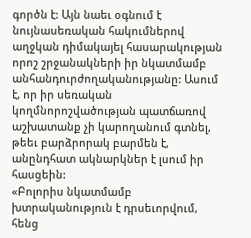գործն է: Այն նաեւ օգնում է նույնասեռական հակումներով աղջկան դիմակայել հասարակության որոշ շրջանակների իր նկատմամբ անհանդուրժողականությանը: Ասում է, որ իր սեռական կողմնորոշվածության պատճառով աշխատանք չի կարողանում գտնել, թեեւ բարձրորակ բարմեն է, անընդհատ ակնարկներ է լսում իր հասցեին:
«Բոլորիս նկատմամբ խտրականություն է դրսեւորվում, հենց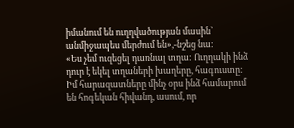իմանում են ուղղվածության մասին` անմիջապես մերժում են»,-նշեց նա:
«Ես չեմ ուզեցել դառնալ տղա: Ուղղակի ինձ դուր է եկել տղաների խաղերը, հագուստը: Իմ հարազատները մինչ օրս ինձ համարում են հոգեկան հիվանդ, ասում, որ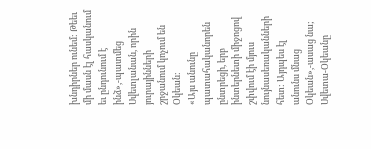խնդիրներ ունեմ: Թեեւ մի մասն էլ հասկանում եւ ընդունում է ինձ»,-պատմեց Սվետլանան, որին յուրայինների շրջանում կոչում են Օկեան:
«Այս անունը պատահականորեն ընտրեցի, երբ ինտերնետի միջոցով շփվում էի մյուս նույնասեռականների հետ: Այդպես էլ անունս մնաց Օկեան»,-ասաց նա;
Սվետա-Օկեանը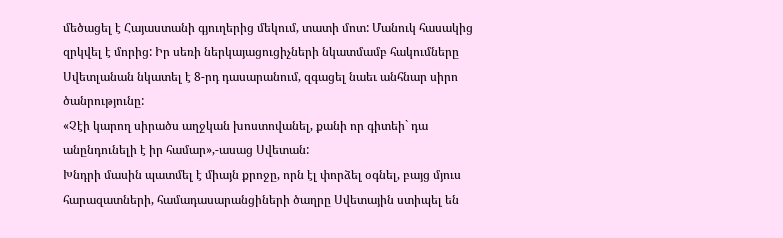մեծացել է Հայաստանի գյուղերից մեկում, տատի մոտ: Մանուկ հասակից զրկվել է մորից: Իր սեռի ներկայացուցիչների նկատմամբ հակումները Սվետլանան նկատել է 8-րդ դասարանում, զգացել նաեւ անհնար սիրո ծանրությունը:
«Չէի կարող սիրածս աղջկան խոստովանել, քանի որ գիտեի` դա անընդունելի է իր համար»,-ասաց Սվետան:
Խնդրի մասին պատմել է միայն քրոջը, որն էլ փորձել օգնել, բայց մյուս հարազատների, համադասարանցիների ծաղրը Սվետային ստիպել են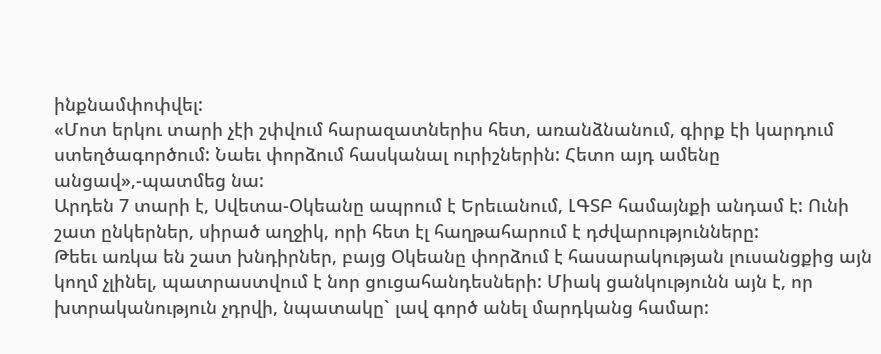ինքնամփոփվել:
«Մոտ երկու տարի չէի շփվում հարազատներիս հետ, առանձնանում, գիրք էի կարդում ստեղծագործում: Նաեւ փորձում հասկանալ ուրիշներին: Հետո այդ ամենը անցավ»,-պատմեց նա:
Արդեն 7 տարի է, Սվետա-Օկեանը ապրում է Երեւանում, ԼԳՏԲ համայնքի անդամ է: Ունի շատ ընկերներ, սիրած աղջիկ, որի հետ էլ հաղթահարում է դժվարությունները:
Թեեւ առկա են շատ խնդիրներ, բայց Օկեանը փորձում է հասարակության լուսանցքից այն կողմ չլինել, պատրաստվում է նոր ցուցահանդեսների: Միակ ցանկությունն այն է, որ խտրականություն չդրվի, նպատակը` լավ գործ անել մարդկանց համար: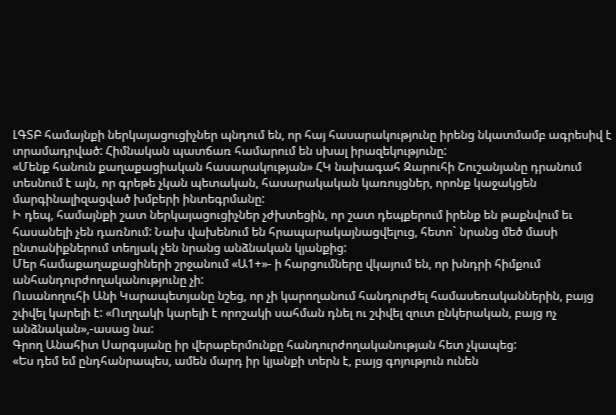ԼԳՏԲ համայնքի ներկայացուցիչներ պնդում են, որ հայ հասարակությունը իրենց նկատմամբ ագրեսիվ է տրամադրված: Հիմնական պատճառ համարում են սխալ իրազեկությունը:
«Մենք հանուն քաղաքացիական հասարակության» ՀԿ նախագահ Զարուհի Շուշանյանը դրանում տեսնում է այն, որ գրեթե չկան պետական, հասարակական կառույցներ, որոնք կաջակցեն մարգինալիզացված խմբերի ինտեգրմանը:
Ի դեպ, համայնքի շատ ներկայացուցիչներ չժխտեցին, որ շատ դեպքերում իրենք են թաքնվում եւ հասանելի չեն դառնում: Նախ վախենում են հրապարակայնացվելուց, հետո` նրանց մեծ մասի ընտանիքներում տեղյակ չեն նրանց անձնական կյանքից:
Մեր համաքաղաքացիների շրջանում «Ա1+»- ի հարցումները վկայում են, որ խնդրի հիմքում անհանդուրժողականությունը չի:
Ուսանողուհի Անի Կարապետյանը նշեց, որ չի կարողանում հանդուրժել համասեռականներին, բայց շփվել կարելի է: «Ուղղակի կարելի է որոշակի սահման դնել ու շփվել զուտ ընկերական, բայց ոչ անձնական»,-ասաց նա:
Գրող Անահիտ Սարգսյանը իր վերաբերմունքը հանդուրժողականության հետ չկապեց:
«Ես դեմ եմ ընդհանրապես, ամեն մարդ իր կյանքի տերն է, բայց գոյություն ունեն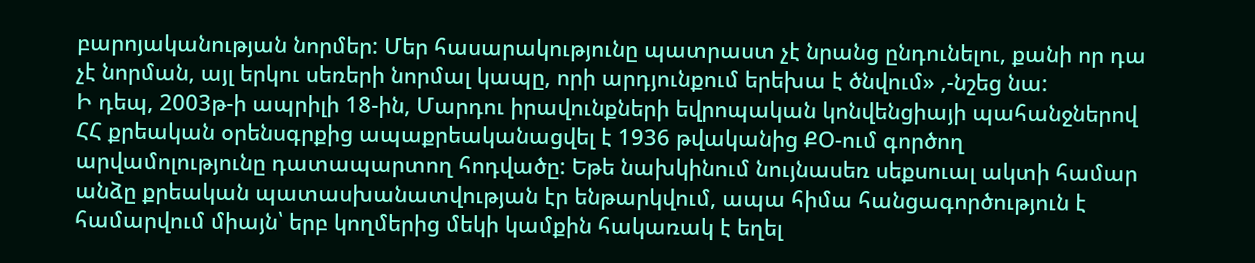բարոյականության նորմեր: Մեր հասարակությունը պատրաստ չէ նրանց ընդունելու, քանի որ դա չէ նորման, այլ երկու սեռերի նորմալ կապը, որի արդյունքում երեխա է ծնվում» ,-նշեց նա:
Ի դեպ, 2003թ-ի ապրիլի 18-ին, Մարդու իրավունքների եվրոպական կոնվենցիայի պահանջներով ՀՀ քրեական օրենսգրքից ապաքրեականացվել է 1936 թվականից ՔՕ-ում գործող արվամոլությունը դատապարտող հոդվածը: Եթե նախկինում նույնասեռ սեքսուալ ակտի համար անձը քրեական պատասխանատվության էր ենթարկվում, ապա հիմա հանցագործություն է համարվում միայն՝ երբ կողմերից մեկի կամքին հակառակ է եղել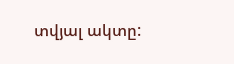տվյալ ակտը: